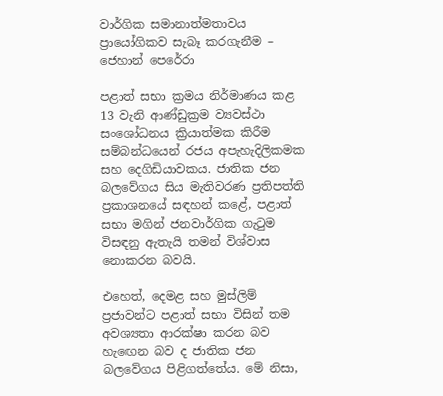වාර්ගික සමානාත්මතාවය ප්‍රායෝගිකව සැබෑ කරගැනීම – ජෙහාන් පෙරේරා

පළාත් සභා ක්‍රමය නිර්මාණය කළ 13 වැනි ආණ්ඩුක්‍රම ව්‍යවස්ථා සංශෝධනය ක්‍රියාත්මක කිරීම සම්බන්ධයෙන් රජය අපැහැදිලිකමක සහ දෙගිඩියාවකය. ජාතික ජන බලවේගය සිය මැතිවරණ ප්‍රතිපත්ති ප්‍රකාශනයේ සඳහන් කළේ, පළාත් සභා මගින් ජනවාර්ගික ගැටුම විසඳනු ඇතැයි තමන් විශ්වාස නොකරන බවයි.

එහෙත්, දෙමළ සහ මුස්ලිම් ප්‍රජාවන්ට පළාත් සභා විසින් තම අවශ්‍යතා ආරක්ෂා කරන බව හැඟෙන බව ද ජාතික ජන බලවේගය පිළිගත්තේය. මේ නිසා,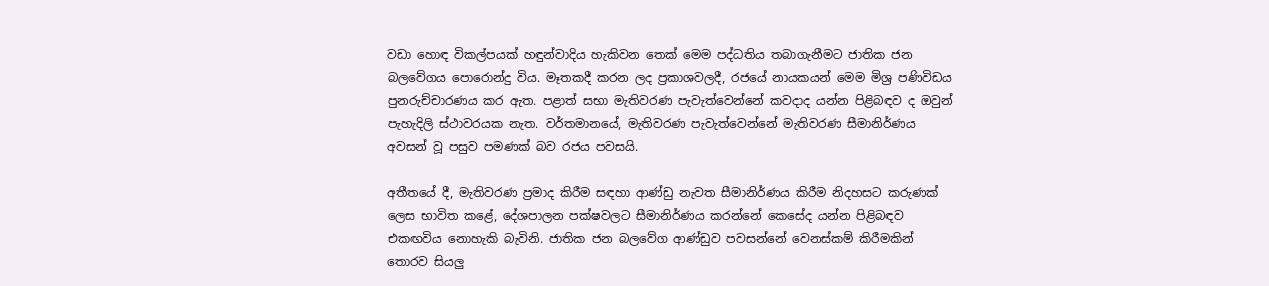වඩා හොඳ විකල්පයක් හඳුන්වාදිය හැකිවන තෙක් මෙම පද්ධතිය තබාගැනීමට ජාතික ජන බලවේගය පොරොන්දු විය. මෑතකදී කරන ලද ප්‍රකාශවලදී, රජයේ නායකයන් මෙම මිශ්‍ර පණිවිඩය පුනරුච්චාරණය කර ඇත. පළාත් සභා මැතිවරණ පැවැත්වෙන්නේ කවදාද යන්න පිළිබඳව ද ඔවුන් පැහැදිලි ස්ථාවරයක නැත. වර්තමානයේ, මැතිවරණ පැවැත්වෙන්නේ මැතිවරණ සීමානිර්ණය අවසන් වූ පසුව පමණක් බව රජය පවසයි.

අතීතයේ දී, මැතිවරණ ප්‍රමාද කිරීම සඳහා ආණ්ඩු නැවත සීමානිර්ණය කිරීම නිදහසට කරුණක් ලෙස භාවිත කළේ, දේශපාලන පක්ෂවලට සීමානිර්ණය කරන්නේ කෙසේද යන්න පිළිබඳව එකඟවිය නොහැකි බැවිනි. ජාතික ජන බලවේග ආණ්ඩුව පවසන්නේ වෙනස්කම් කිරීමකින් තොරව සියලු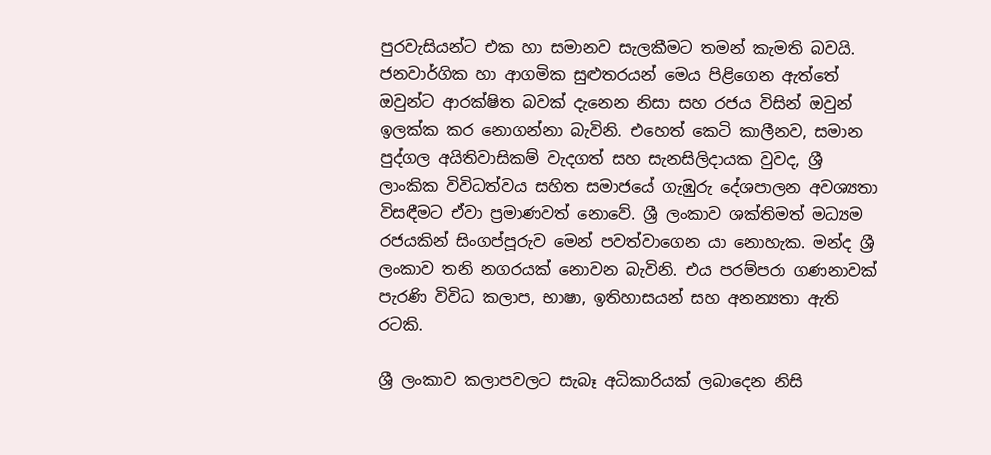පුරවැසියන්ට එක හා සමානව සැලකීමට තමන් කැමති බවයි. ජනවාර්ගික හා ආගමික සුළුතරයන් මෙය පිළිගෙන ඇත්තේ ඔවුන්ට ආරක්ෂිත බවක් දැනෙන නිසා සහ රජය විසින් ඔවුන් ඉලක්ක කර නොගන්නා බැවිනි. එහෙත් කෙටි කාලීනව, සමාන පුද්ගල අයිතිවාසිකම් වැදගත් සහ සැනසිලිදායක වුවද, ශ්‍රී ලාංකික විවිධත්වය සහිත සමාජයේ ගැඹුරු දේශපාලන අවශ්‍යතා විසඳීමට ඒවා ප්‍රමාණවත් නොවේ. ශ්‍රී ලංකාව ශක්තිමත් මධ්‍යම රජයකින් සිංගප්පූරුව මෙන් පවත්වාගෙන යා නොහැක. මන්ද ශ්‍රී ලංකාව තනි නගරයක් නොවන බැවිනි. එය පරම්පරා ගණනාවක් පැරණි විවිධ කලාප, භාෂා, ඉතිහාසයන් සහ අනන්‍යතා ඇති රටකි.

ශ්‍රී ලංකාව කලාපවලට සැබෑ අධිකාරියක් ලබාදෙන නිසි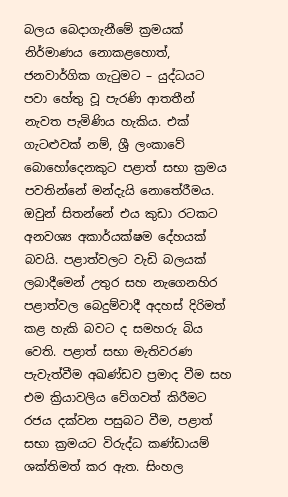බලය බෙදාගැනීමේ ක්‍රමයක් නිර්මාණය නොකළහොත්, ජනවාර්ගික ගැටුමට – යුද්ධයට පවා හේතු වූ පැරණි ආතතීන් නැවත පැමිණිය හැකිය. එක් ගැටළුවක් නම්, ශ්‍රී ලංකාවේ බොහෝදෙනකුට පළාත් සභා ක්‍රමය පවතින්නේ මන්දැයි නොතේරීමය. ඔවුන් සිතන්නේ එය කුඩා රටකට අනවශ්‍ය අකාර්යක්ෂම දේහයක් බවයි. පළාත්වලට වැඩි බලයක් ලබාදීමෙන් උතුර සහ නැගෙනහිර පළාත්වල බෙදුම්වාදී අදහස් දිරිමත් කළ හැකි බවට ද සමහරු බිය වෙති. පළාත් සභා මැතිවරණ පැවැත්වීම අඛණ්ඩව ප්‍රමාද වීම සහ එම ක්‍රියාවලිය වේගවත් කිරීමට රජය දක්වන පසුබට වීම, පළාත් සභා ක්‍රමයට විරුද්ධ කණ්ඩායම් ශක්තිමත් කර ඇත. සිංහල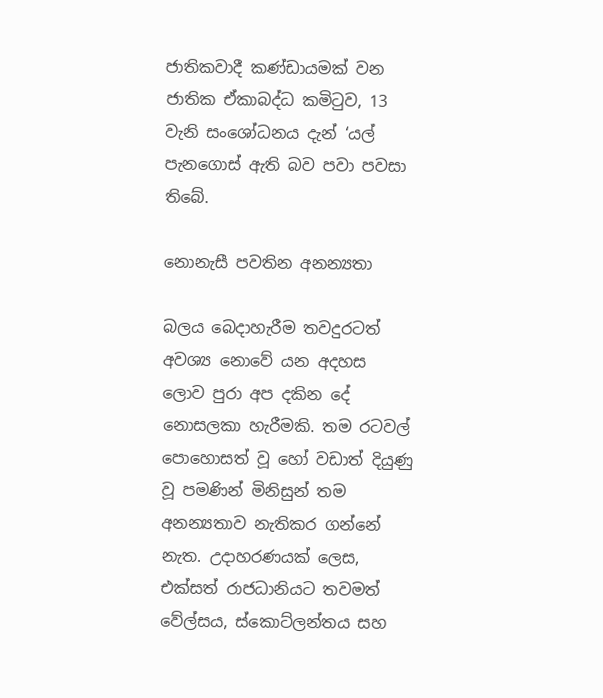ජාතිකවාදී කණ්ඩායමක් වන ජාතික ඒකාබද්ධ කමිටුව, 13 වැනි සංශෝධනය දැන් ‘යල් පැනගොස් ඇති බව පවා පවසා තිබේ.

නොනැසී පවතින අනන්‍යතා

බලය බෙදාහැරීම තවදුරටත් අවශ්‍ය නොවේ යන අදහස ලොව පුරා අප දකින දේ නොසලකා හැරීමකි. තම රටවල් පොහොසත් වූ හෝ වඩාත් දියුණු වූ පමණින් මිනිසුන් තම අනන්‍යතාව නැතිකර ගන්නේ නැත. උදාහරණයක් ලෙස, එක්සත් රාජධානියට තවමත් වේල්සය, ස්කොට්ලන්තය සහ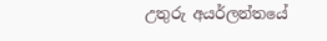උතුරු අයර්ලන්තයේ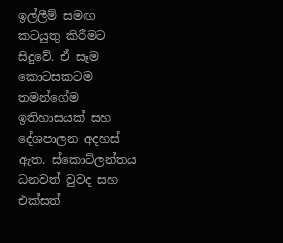ඉල්ලීම් සමඟ කටයුතු කිරීමට සිදුවේ. ඒ සෑම කොටසකටම තමන්ගේම ඉතිහාසයක් සහ දේශපාලන අදහස් ඇත. ස්කොට්ලන්තය ධනවත් වුවද සහ එක්සත්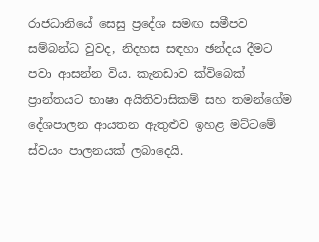රාජධානියේ සෙසු ප්‍රදේශ සමඟ සමීපව සම්බන්ධ වුවද, නිදහස සඳහා ඡන්දය දීමට පවා ආසන්න විය. කැනඩාව ක්විබෙක් ප්‍රාන්තයට භාෂා අයිතිවාසිකම් සහ තමන්ගේම දේශපාලන ආයතන ඇතුළුව ඉහළ මට්ටමේ ස්වයං පාලනයක් ලබාදෙයි.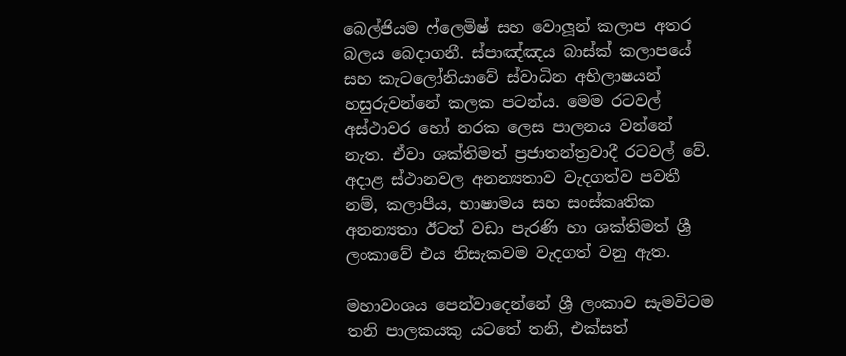බෙල්ජියම ෆ්ලෙමිෂ් සහ වොලූන් කලාප අතර බලය බෙදාගනී. ස්පාඤ්ඤය බාස්ක් කලාපයේ සහ කැටලෝනියාවේ ස්වාධින අභිලාෂයන් හසුරුවන්නේ කලක පටන්ය. මෙම රටවල් අස්ථාවර හෝ නරක ලෙස පාලනය වන්නේ නැත. ඒවා ශක්තිමත් ප්‍රජාතන්ත්‍රවාදී රටවල් වේ. අදාළ ස්ථානවල අනන්‍යතාව වැදගත්ව පවතී නම්, කලාපීය, භාෂාමය සහ සංස්කෘතික අනන්‍යතා ඊටත් වඩා පැරණි හා ශක්තිමත් ශ්‍රී ලංකාවේ එය නිසැකවම වැදගත් වනු ඇත.

මහාවංශය පෙන්වාදෙන්නේ ශ්‍රී ලංකාව සැමවිටම තනි පාලකයකු යටතේ තනි, එක්සත්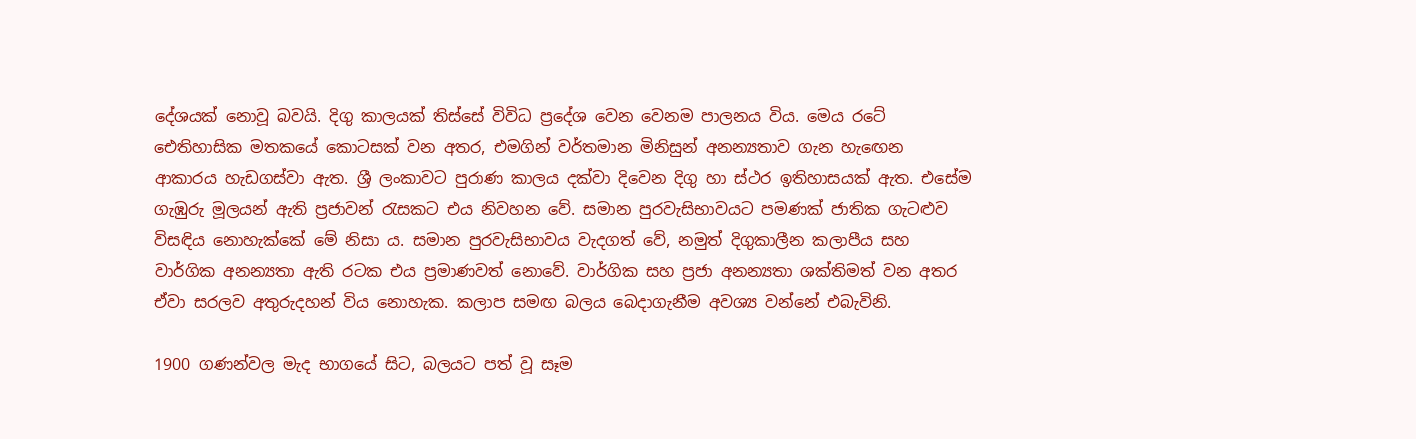දේශයක් නොවූ බවයි. දිගු කාලයක් තිස්සේ විවිධ ප්‍රදේශ වෙන වෙනම පාලනය විය. මෙය රටේ ඓතිහාසික මතකයේ කොටසක් වන අතර, එමගින් වර්තමාන මිනිසුන් අනන්‍යතාව ගැන හැඟෙන ආකාරය හැඩගස්වා ඇත. ශ්‍රී ලංකාවට පුරාණ කාලය දක්වා දිවෙන දිගු හා ස්ථර ඉතිහාසයක් ඇත. එසේම ගැඹුරු මූලයන් ඇති ප්‍රජාවන් රැසකට එය නිවහන වේ. සමාන පුරවැසිභාවයට පමණක් ජාතික ගැටළුව විසඳිය නොහැක්කේ මේ නිසා ය. සමාන පුරවැසිභාවය වැදගත් වේ, නමුත් දිගුකාලීන කලාපීය සහ වාර්ගික අනන්‍යතා ඇති රටක එය ප්‍රමාණවත් නොවේ. වාර්ගික සහ ප්‍රජා අනන්‍යතා ශක්තිමත් වන අතර ඒවා සරලව අතුරුදහන් විය නොහැක. කලාප සමඟ බලය බෙදාගැනීම අවශ්‍ය වන්නේ එබැවිනි.

1900 ගණන්වල මැද භාගයේ සිට, බලයට පත් වූ සෑම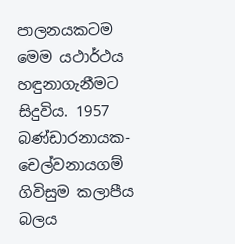පාලනයකටම මෙම යථාර්ථය හඳුනාගැනීමට සිදුවිය. 1957 බණ්ඩාරනායක-චෙල්වනායගම් ගිවිසුම කලාපීය බලය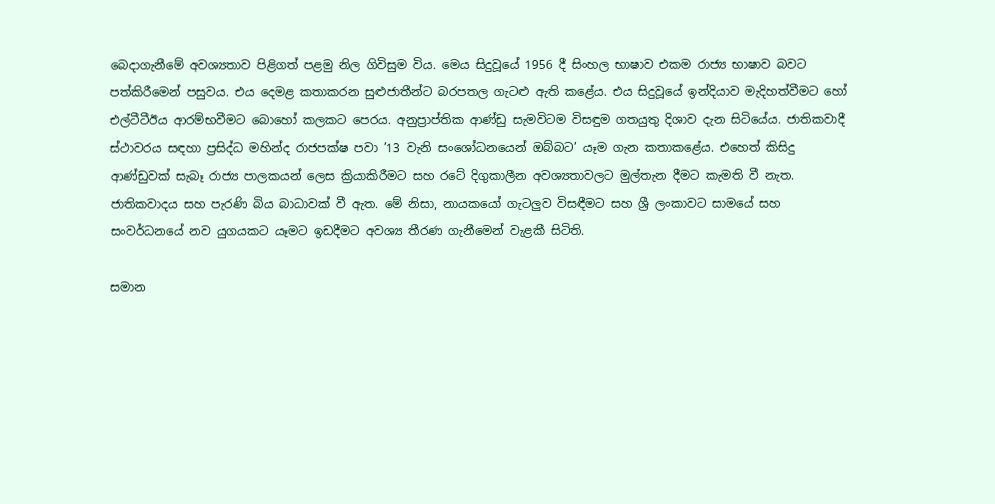බෙදාගැනීමේ අවශ්‍යතාව පිළිගත් පළමු නිල ගිවිසුම විය. මෙය සිදුවූයේ 1956 දී සිංහල භාෂාව එකම රාජ්‍ය භාෂාව බවට පත්කිරීමෙන් පසුවය. එය දෙමළ කතාකරන සුළුජාතීන්ට බරපතල ගැටළු ඇති කළේය. එය සිදුවූයේ ඉන්දියාව මැදිහත්වීමට හෝ එල්ටීටීඊය ආරම්භවීමට බොහෝ කලකට පෙරය. අනුප්‍රාප්තික ආණ්ඩු සැමවිටම විසඳුම ගතයුතු දිශාව දැන සිටියේය. ජාතිකවාදී ස්ථාවරය සඳහා ප්‍රසිද්ධ මහින්ද රාජපක්ෂ පවා ’13 වැනි සංශෝධනයෙන් ඔබ්බට’ යෑම ගැන කතාකළේය. එහෙත් කිසිදු ආණ්ඩුවක් සැබෑ රාජ්‍ය පාලකයන් ලෙස ක්‍රියාකිරීමට සහ රටේ දිගුකාලීන අවශ්‍යතාවලට මුල්තැන දීමට කැමති වී නැත. ජාතිකවාදය සහ පැරණි බිය බාධාවක් වී ඇත. මේ නිසා, නායකයෝ ගැටලුව විසඳීමට සහ ශ්‍රී ලංකාවට සාමයේ සහ සංවර්ධනයේ නව යුගයකට යෑමට ඉඩදීමට අවශ්‍ය තීරණ ගැනීමෙන් වැළකී සිටිති.

සමාන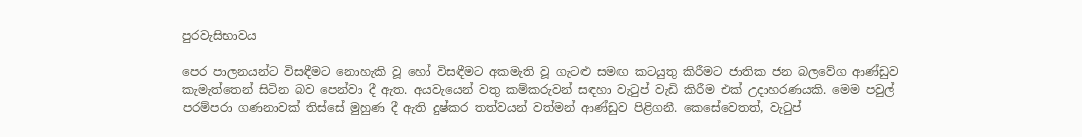පුරවැසිභාවය

පෙර පාලනයන්ට විසඳීමට නොහැකි වූ හෝ විසඳීමට අකමැති වූ ගැටළු සමඟ කටයුතු කිරීමට ජාතික ජන බලවේග ආණ්ඩුව කැමැත්තෙන් සිටින බව පෙන්වා දී ඇත. අයවැයෙන් වතු කම්කරුවන් සඳහා වැටුප් වැඩි කිරීම එක් උදාහරණයකි. මෙම පවුල් පරම්පරා ගණනාවක් තිස්සේ මුහුණ දී ඇති දුෂ්කර තත්වයන් වත්මන් ආණ්ඩුව පිළිගනී. කෙසේවෙතත්, වැටුප්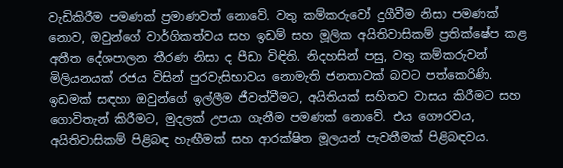වැඩිකිරීම පමණක් ප්‍රමාණවත් නොවේ. වතු කම්කරුවෝ දුගීවීම නිසා පමණක් නොව, ඔවුන්ගේ වාර්ගිකත්වය සහ ඉඩම් සහ මූලික අයිතිවාසිකම් ප්‍රතික්ෂේප කළ අතීත දේශපාලන තීරණ නිසා ද පීඩා විඳිති. නිදහසින් පසු, වතු කම්කරුවන් මිලියනයක් රජය විසින් පුරවැසිභාවය නොමැති ජනතාවක් බවට පත්කෙරිණි. ඉඩමක් සඳහා ඔවුන්ගේ ඉල්ලීම ජීවත්වීමට, අයිතියක් සහිතව වාසය කිරීමට සහ ගොවිතැන් කිරීමට, මුදලක් උපයා ගැනීම පමණක් නොවේ. එය ගෞරවය, අයිතිවාසිකම් පිළිබඳ හැඟීමක් සහ ආරක්ෂිත මූලයන් පැවතීමක් පිළිබඳවය.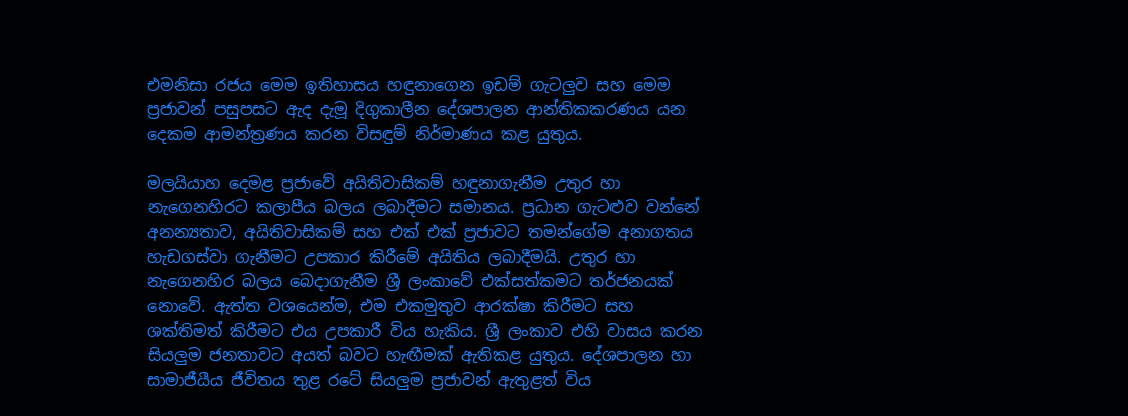එමනිසා රජය මෙම ඉතිහාසය හඳුනාගෙන ඉඩම් ගැටලුව සහ මෙම ප්‍රජාවන් පසුපසට ඇද දැමූ දිගුකාලීන දේශපාලන ආන්තිකකරණය යන දෙකම ආමන්ත්‍රණය කරන විසඳුම් නිර්මාණය කළ යුතුය.

මලයියාහ දෙමළ ප්‍රජාවේ අයිතිවාසිකම් හඳුනාගැනීම උතුර හා නැගෙනහිරට කලාපීය බලය ලබාදීමට සමානය. ප්‍රධාන ගැටළුව වන්නේ අනන්‍යතාව, අයිතිවාසිකම් සහ එක් එක් ප්‍රජාවට තමන්ගේම අනාගතය හැඩගස්වා ගැනීමට උපකාර කිරීමේ අයිතිය ලබාදීමයි. උතුර හා නැගෙනහිර බලය බෙදාගැනීම ශ්‍රී ලංකාවේ එක්සත්කමට තර්ජනයක් නොවේ. ඇත්ත වශයෙන්ම, එම එකමුතුව ආරක්ෂා කිරීමට සහ ශක්තිමත් කිරීමට එය උපකාරී විය හැකිය. ශ්‍රී ලංකාව එහි වාසය කරන සියලුම ජනතාවට අයත් බවට හැඟීමක් ඇතිකළ යුතුය. දේශපාලන හා සාමාජීයීය ජීවිතය තුළ රටේ සියලුම ප්‍රජාවන් ඇතුළත් විය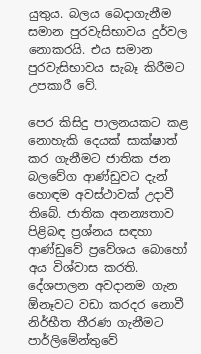යුතුය. බලය බෙදාගැනීම සමාන පුරවැසිභාවය දුර්වල නොකරයි. එය සමාන පුරවැසිභාවය සැබෑ කිරීමට උපකාරී වේ.

පෙර කිසිදු පාලනයකට කළ නොහැකි දෙයක් සාක්ෂාත් කර ගැනීමට ජාතික ජන බලවේග ආණ්ඩුවට දැන් හොඳම අවස්ථාවක් උදාවී තිබේ. ජාතික අනන්‍යතාව පිළිබඳ ප්‍රශ්නය සඳහා ආණ්ඩුවේ ප්‍රවේශය බොහෝ අය විශ්වාස කරති. දේශපාලන අවදානම ගැන ඕනෑවට වඩා කරදර නොවී නිර්භීත තීරණ ගැනීමට පාර්ලිමේන්තුවේ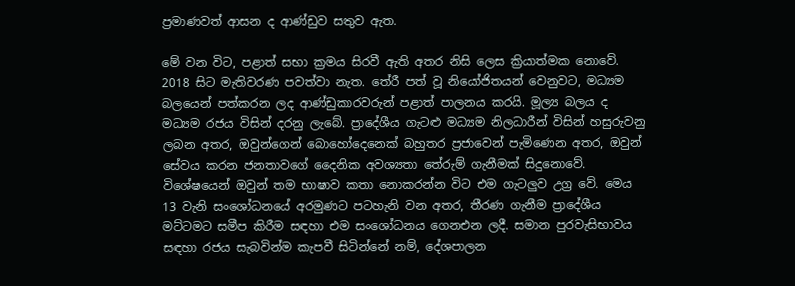ප්‍රමාණවත් ආසන ද ආණ්ඩුව සතුව ඇත.

මේ වන විට, පළාත් සභා ක්‍රමය සිරවී ඇති අතර නිසි ලෙස ක්‍රියාත්මක නොවේ. 2018 සිට මැතිවරණ පවත්වා නැත. තේරී පත් වූ නියෝජිතයන් වෙනුවට, මධ්‍යම බලයෙන් පත්කරන ලද ආණ්ඩුකාරවරුන් පළාත් පාලනය කරයි. මූල්‍ය බලය ද මධ්‍යම රජය විසින් දරනු ලැබේ. ප්‍රාදේශීය ගැටළු මධ්‍යම නිලධාරීන් විසින් හසුරුවනු ලබන අතර, ඔවුන්ගෙන් බොහෝදෙනෙක් බහුතර ප්‍රජාවෙන් පැමිණෙන අතර, ඔවුන් සේවය කරන ජනතාවගේ දෛනික අවශ්‍යතා තේරුම් ගැනීමක් සිදුනොවේ. විශේෂයෙන් ඔවුන් තම භාෂාව කතා නොකරන්න විට එම ගැටලුව උග්‍ර වේ. මෙය 13 වැනි සංශෝධනයේ අරමුණට පටහැනි වන අතර, තීරණ ගැනීම ප්‍රාදේශීය මට්ටමට සමීප කිරීම සඳහා එම සංශෝධනය ගෙනඑන ලදී. සමාන පුරවැසිභාවය සඳහා රජය සැබවින්ම කැපවී සිටින්නේ නම්, දේශපාලන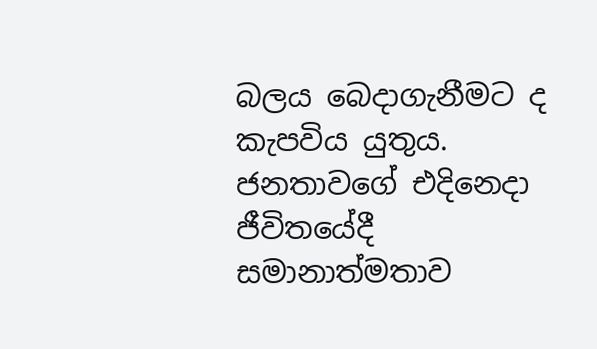බලය බෙදාගැනීමට ද කැපවිය යුතුය. ජනතාවගේ එදිනෙදා ජීවිතයේදී සමානාත්මතාව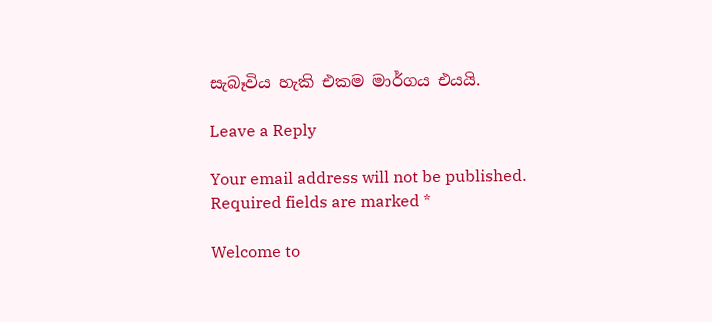සැබෑවිය හැකි එකම මාර්ගය එයයි.

Leave a Reply

Your email address will not be published. Required fields are marked *

Welcome to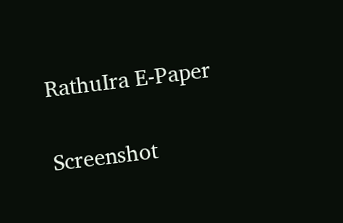RathuIra E-Paper

Screenshot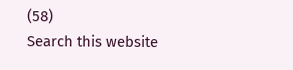(58)
Search this website